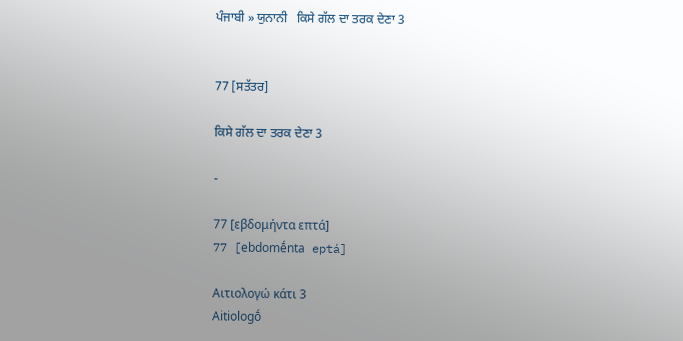ਪੰਜਾਬੀ » ਯੁਨਾਨੀ   ਕਿਸੇ ਗੱਲ ਦਾ ਤਰਕ ਦੇਣਾ 3


77 [ਸਤੱਤਰ]

ਕਿਸੇ ਗੱਲ ਦਾ ਤਰਕ ਦੇਣਾ 3

-

77 [εβδομήντα επτά]
77 [ebdomḗnta eptá]

Αιτιολογώ κάτι 3
Aitiologṓ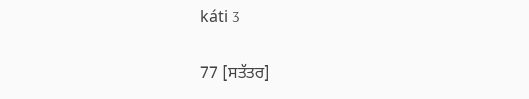káti 3

77 [ਸਤੱਤਰ]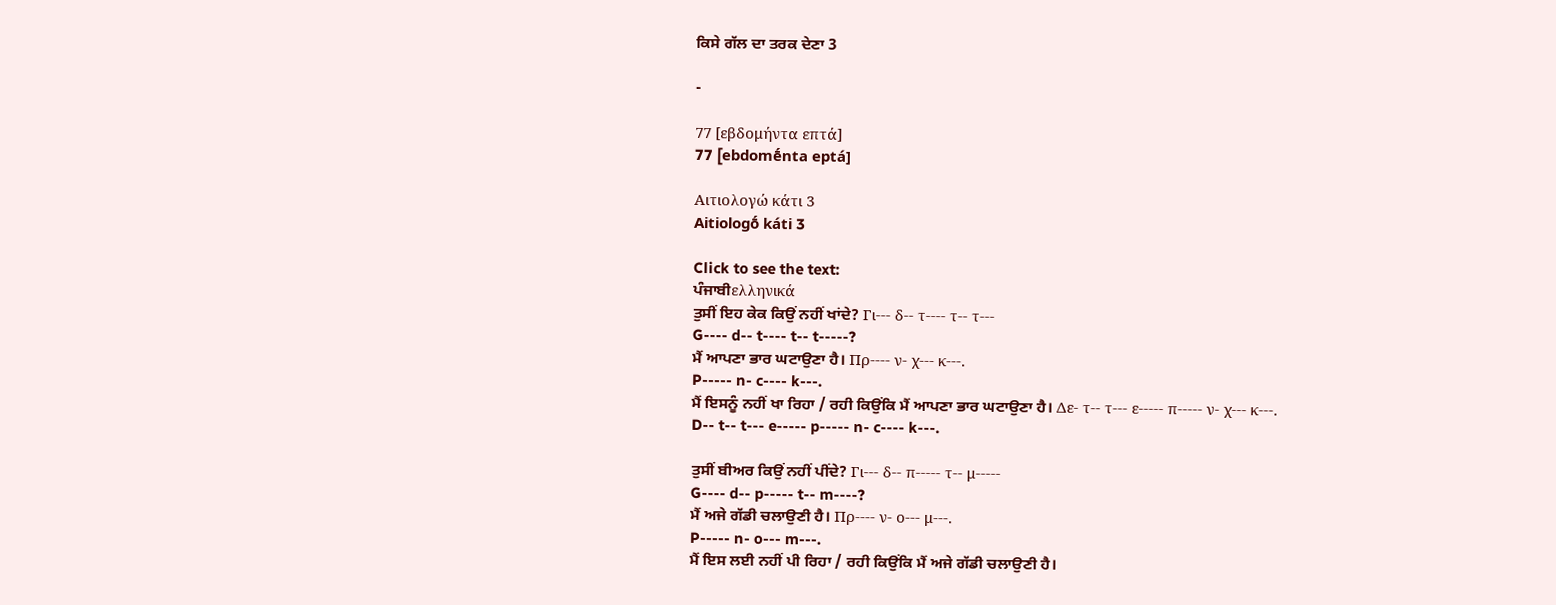ਕਿਸੇ ਗੱਲ ਦਾ ਤਰਕ ਦੇਣਾ 3

-

77 [εβδομήντα επτά]
77 [ebdomḗnta eptá]

Αιτιολογώ κάτι 3
Aitiologṓ káti 3

Click to see the text:
ਪੰਜਾਬੀελληνικά
ਤੁਸੀਂ ਇਹ ਕੇਕ ਕਿਉਂ ਨਹੀਂ ਖਾਂਦੇ? Γι--- δ-- τ---- τ-- τ---
G---- d-- t---- t-- t-----?
ਮੈਂ ਆਪਣਾ ਭਾਰ ਘਟਾਉਣਾ ਹੈ। Πρ---- ν- χ--- κ---.
P----- n- c---- k---.
ਮੈਂ ਇਸਨੂੰ ਨਹੀਂ ਖਾ ਰਿਹਾ / ਰਹੀ ਕਿਉਂਕਿ ਮੈਂ ਆਪਣਾ ਭਾਰ ਘਟਾਉਣਾ ਹੈ। Δε- τ-- τ--- ε----- π----- ν- χ--- κ---.
D-- t-- t--- e----- p----- n- c---- k---.

ਤੁਸੀਂ ਬੀਅਰ ਕਿਉਂ ਨਹੀਂ ਪੀਂਦੇ? Γι--- δ-- π----- τ-- μ-----
G---- d-- p----- t-- m----?
ਮੈਂ ਅਜੇ ਗੱਡੀ ਚਲਾਉਣੀ ਹੈ। Πρ---- ν- ο--- μ---.
P----- n- o--- m---.
ਮੈਂ ਇਸ ਲਈ ਨਹੀਂ ਪੀ ਰਿਹਾ / ਰਹੀ ਕਿਉਂਕਿ ਮੈਂ ਅਜੇ ਗੱਡੀ ਚਲਾਉਣੀ ਹੈ।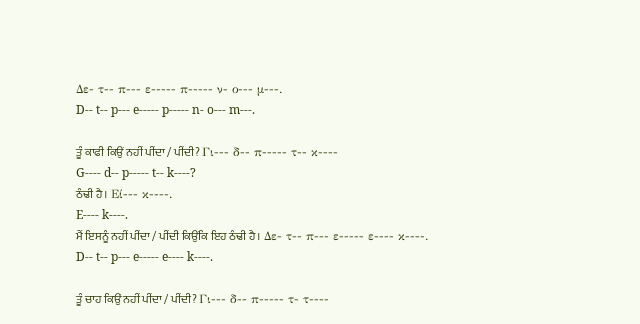Δε- τ-- π--- ε----- π----- ν- ο--- μ---.
D-- t-- p--- e----- p----- n- o--- m---.

ਤੂੰ ਕਾਫੀ ਕਿਉਂ ਨਹੀਂ ਪੀਂਦਾ / ਪੀਂਦੀ? Γι--- δ-- π----- τ-- κ----
G---- d-- p----- t-- k----?
ਠੰਢੀ ਹੈ। Εί--- κ----.
E---- k----.
ਮੈਂ ਇਸਨੂੰ ਨਹੀਂ ਪੀਂਦਾ / ਪੀਂਦੀ ਕਿਉਂਕਿ ਇਹ ਠੰਢੀ ਹੈ। Δε- τ-- π--- ε----- ε---- κ----.
D-- t-- p--- e----- e---- k----.

ਤੂੰ ਚਾਹ ਕਿਉਂ ਨਹੀਂ ਪੀਂਦਾ / ਪੀਂਦੀ? Γι--- δ-- π----- τ- τ----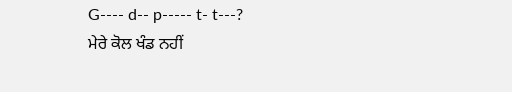G---- d-- p----- t- t---?
ਮੇਰੇ ਕੋਲ ਖੰਡ ਨਹੀਂ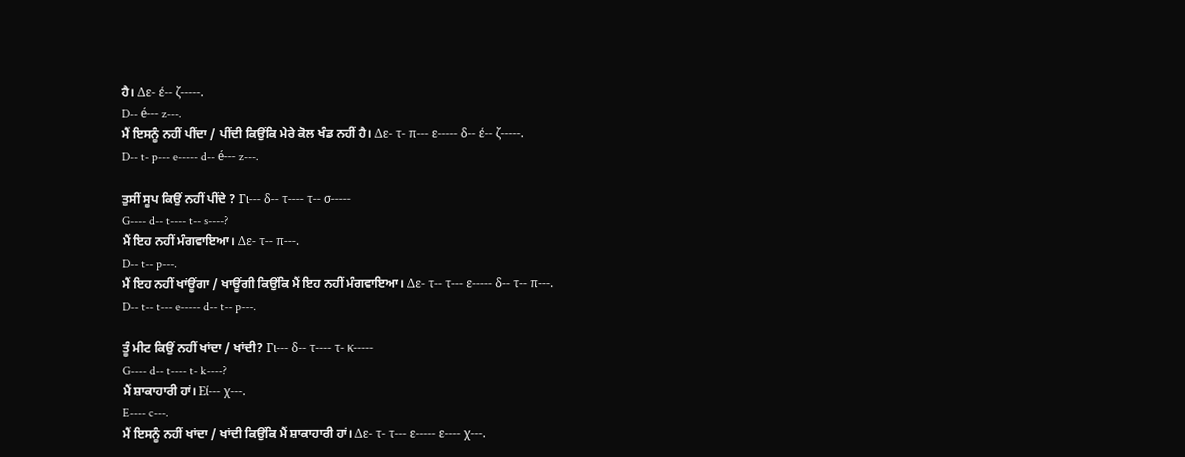ਹੈ। Δε- έ-- ζ-----.
D-- é--- z---.
ਮੈਂ ਇਸਨੂੰ ਨਹੀਂ ਪੀਂਦਾ / ਪੀਂਦੀ ਕਿਉਂਕਿ ਮੇਰੇ ਕੋਲ ਖੰਡ ਨਹੀਂ ਹੈ। Δε- τ- π--- ε----- δ-- έ-- ζ-----.
D-- t- p--- e----- d-- é--- z---.

ਤੁਸੀਂ ਸੂਪ ਕਿਉਂ ਨਹੀਂ ਪੀਂਦੇ ? Γι--- δ-- τ---- τ-- σ-----
G---- d-- t---- t-- s----?
ਮੈਂ ਇਹ ਨਹੀਂ ਮੰਗਵਾਇਆ। Δε- τ-- π---.
D-- t-- p---.
ਮੈਂ ਇਹ ਨਹੀਂ ਖਾਂਊਂਗਾ / ਖਾਊਂਗੀ ਕਿਉਂਕਿ ਮੈਂ ਇਹ ਨਹੀਂ ਮੰਗਵਾਇਆ। Δε- τ-- τ--- ε----- δ-- τ-- π---.
D-- t-- t--- e----- d-- t-- p---.

ਤੂੰ ਮੀਟ ਕਿਉਂ ਨਹੀਂ ਖਾਂਦਾ / ਖਾਂਦੀ? Γι--- δ-- τ---- τ- κ-----
G---- d-- t---- t- k----?
ਮੈਂ ਸ਼ਾਕਾਹਾਰੀ ਹਾਂ। Εί--- χ---.
E---- c---.
ਮੈਂ ਇਸਨੂੰ ਨਹੀਂ ਖਾਂਦਾ / ਖਾਂਦੀ ਕਿਉਂਕਿ ਮੈਂ ਸ਼ਾਕਾਹਾਰੀ ਹਾਂ। Δε- τ- τ--- ε----- ε---- χ---.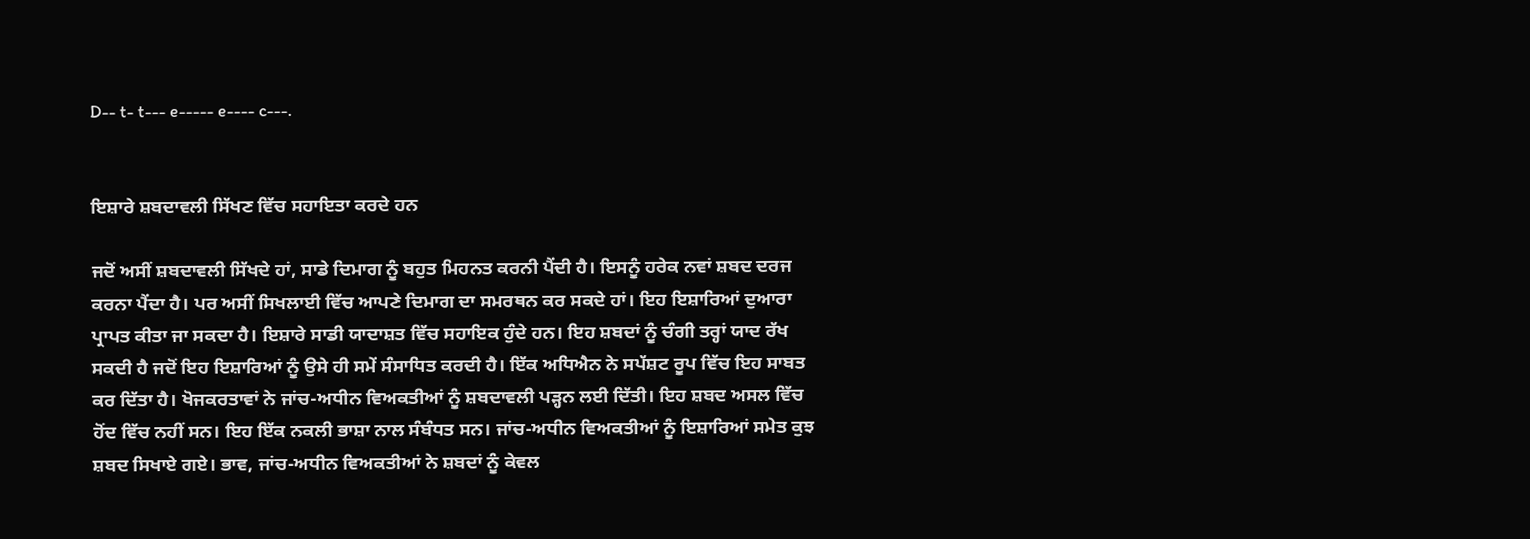D-- t- t--- e----- e---- c---.


ਇਸ਼ਾਰੇ ਸ਼ਬਦਾਵਲੀ ਸਿੱਖਣ ਵਿੱਚ ਸਹਾਇਤਾ ਕਰਦੇ ਹਨ

ਜਦੋਂ ਅਸੀਂ ਸ਼ਬਦਾਵਲੀ ਸਿੱਖਦੇ ਹਾਂ, ਸਾਡੇ ਦਿਮਾਗ ਨੂੰ ਬਹੁਤ ਮਿਹਨਤ ਕਰਨੀ ਪੈਂਦੀ ਹੈ। ਇਸਨੂੰ ਹਰੇਕ ਨਵਾਂ ਸ਼ਬਦ ਦਰਜ ਕਰਨਾ ਪੈਂਦਾ ਹੈ। ਪਰ ਅਸੀਂ ਸਿਖਲਾਈ ਵਿੱਚ ਆਪਣੇ ਦਿਮਾਗ ਦਾ ਸਮਰਥਨ ਕਰ ਸਕਦੇ ਹਾਂ। ਇਹ ਇਸ਼ਾਰਿਆਂ ਦੁਆਰਾ ਪ੍ਰਾਪਤ ਕੀਤਾ ਜਾ ਸਕਦਾ ਹੈ। ਇਸ਼ਾਰੇ ਸਾਡੀ ਯਾਦਾਸ਼ਤ ਵਿੱਚ ਸਹਾਇਕ ਹੁੰਦੇ ਹਨ। ਇਹ ਸ਼ਬਦਾਂ ਨੂੰ ਚੰਗੀ ਤਰ੍ਹਾਂ ਯਾਦ ਰੱਖ ਸਕਦੀ ਹੈ ਜਦੋਂ ਇਹ ਇਸ਼ਾਰਿਆਂ ਨੂੰ ਉਸੇ ਹੀ ਸਮੇਂ ਸੰਸਾਧਿਤ ਕਰਦੀ ਹੈ। ਇੱਕ ਅਧਿਐਨ ਨੇ ਸਪੱਸ਼ਟ ਰੂਪ ਵਿੱਚ ਇਹ ਸਾਬਤ ਕਰ ਦਿੱਤਾ ਹੈ। ਖੋਜਕਰਤਾਵਾਂ ਨੇ ਜਾਂਚ-ਅਧੀਨ ਵਿਅਕਤੀਆਂ ਨੂੰ ਸ਼ਬਦਾਵਲੀ ਪੜ੍ਹਨ ਲਈ ਦਿੱਤੀ। ਇਹ ਸ਼ਬਦ ਅਸਲ ਵਿੱਚ ਹੋਂਦ ਵਿੱਚ ਨਹੀਂ ਸਨ। ਇਹ ਇੱਕ ਨਕਲੀ ਭਾਸ਼ਾ ਨਾਲ ਸੰਬੰਧਤ ਸਨ। ਜਾਂਚ-ਅਧੀਨ ਵਿਅਕਤੀਆਂ ਨੂੰ ਇਸ਼ਾਰਿਆਂ ਸਮੇਤ ਕੁਝ ਸ਼ਬਦ ਸਿਖਾਏ ਗਏ। ਭਾਵ, ਜਾਂਚ-ਅਧੀਨ ਵਿਅਕਤੀਆਂ ਨੇ ਸ਼ਬਦਾਂ ਨੂੰ ਕੇਵਲ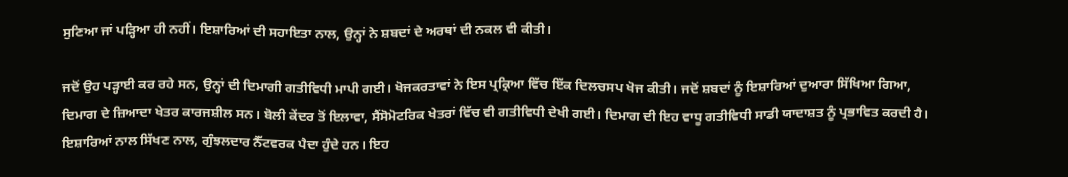ਸੁਣਿਆ ਜਾਂ ਪੜ੍ਹਿਆ ਹੀ ਨਹੀਂ। ਇਸ਼ਾਰਿਆਂ ਦੀ ਸਹਾਇਤਾ ਨਾਲ, ਉਨ੍ਹਾਂ ਨੇ ਸ਼ਬਦਾਂ ਦੇ ਅਰਥਾਂ ਦੀ ਨਕਲ ਵੀ ਕੀਤੀ।

ਜਦੋਂ ਉਹ ਪੜ੍ਹਾਈ ਕਰ ਰਹੇ ਸਨ, ਉਨ੍ਹਾਂ ਦੀ ਦਿਮਾਗੀ ਗਤੀਵਿਧੀ ਮਾਪੀ ਗਈ। ਖੋਜਕਰਤਾਵਾਂ ਨੇ ਇਸ ਪ੍ਰਕ੍ਰਿਆ ਵਿੱਚ ਇੱਕ ਦਿਲਚਸਪ ਖੋਜ ਕੀਤੀ। ਜਦੋਂ ਸ਼ਬਦਾਂ ਨੂੰ ਇਸ਼ਾਰਿਆਂ ਦੁਆਰਾ ਸਿੱਖਿਆ ਗਿਆ, ਦਿਮਾਗ ਦੇ ਜ਼ਿਆਦਾ ਖੇਤਰ ਕਾਰਜਸ਼ੀਲ ਸਨ। ਬੋਲੀ ਕੇਂਦਰ ਤੋਂ ਇਲਾਵਾ, ਸੈਂਸੋਮੋਟਰਿਕ ਖੇਤਰਾਂ ਵਿੱਚ ਵੀ ਗਤੀਵਿਧੀ ਦੇਖੀ ਗਈ। ਦਿਮਾਗ ਦੀ ਇਹ ਵਾਧੂ ਗਤੀਵਿਧੀ ਸਾਡੀ ਯਾਦਾਸ਼ਤ ਨੂੰ ਪ੍ਰਭਾਵਿਤ ਕਰਦੀ ਹੈ। ਇਸ਼ਾਰਿਆਂ ਨਾਲ ਸਿੱਖਣ ਨਾਲ, ਗੁੰਝਲਦਾਰ ਨੈੱਟਵਰਕ ਪੈਦਾ ਹੁੰਦੇ ਹਨ। ਇਹ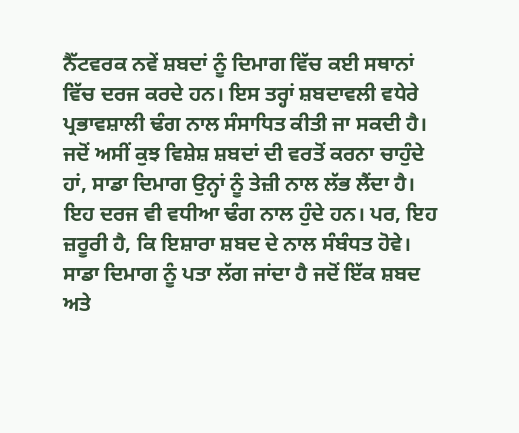ਨੈੱਟਵਰਕ ਨਵੇਂ ਸ਼ਬਦਾਂ ਨੂੰ ਦਿਮਾਗ ਵਿੱਚ ਕਈ ਸਥਾਨਾਂ ਵਿੱਚ ਦਰਜ ਕਰਦੇ ਹਨ। ਇਸ ਤਰ੍ਹਾਂ ਸ਼ਬਦਾਵਲੀ ਵਧੇਰੇ ਪ੍ਰਭਾਵਸ਼ਾਲੀ ਢੰਗ ਨਾਲ ਸੰਸਾਧਿਤ ਕੀਤੀ ਜਾ ਸਕਦੀ ਹੈ। ਜਦੋਂ ਅਸੀਂ ਕੁਝ ਵਿਸ਼ੇਸ਼ ਸ਼ਬਦਾਂ ਦੀ ਵਰਤੋਂ ਕਰਨਾ ਚਾਹੁੰਦੇ ਹਾਂ, ਸਾਡਾ ਦਿਮਾਗ ਉਨ੍ਹਾਂ ਨੂੰ ਤੇਜ਼ੀ ਨਾਲ ਲੱਭ ਲੈਂਦਾ ਹੈ। ਇਹ ਦਰਜ ਵੀ ਵਧੀਆ ਢੰਗ ਨਾਲ ਹੁੰਦੇ ਹਨ। ਪਰ, ਇਹ ਜ਼ਰੂਰੀ ਹੈ, ਕਿ ਇਸ਼ਾਰਾ ਸ਼ਬਦ ਦੇ ਨਾਲ ਸੰਬੰਧਤ ਹੋਵੇ। ਸਾਡਾ ਦਿਮਾਗ ਨੂੰ ਪਤਾ ਲੱਗ ਜਾਂਦਾ ਹੈ ਜਦੋਂ ਇੱਕ ਸ਼ਬਦ ਅਤੇ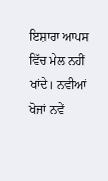ਇਸ਼ਾਰਾ ਆਪਸ ਵਿੱਚ ਮੇਲ ਨਹੀਂ ਖਾਂਦੇ। ਨਵੀਆਂ ਖੋਜਾਂ ਨਵੇਂ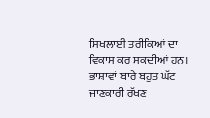ਸਿਖਲਾਈ ਤਰੀਕਿਆਂ ਦਾ ਵਿਕਾਸ ਕਰ ਸਕਦੀਆਂ ਹਨ। ਭਾਸ਼ਾਵਾਂ ਬਾਰੇ ਬਹੁਤ ਘੱਟ ਜਾਣਕਾਰੀ ਰੱਖਣ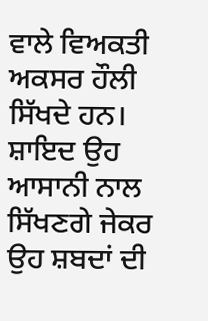ਵਾਲੇ ਵਿਅਕਤੀ ਅਕਸਰ ਹੌਲੀ ਸਿੱਖਦੇ ਹਨ। ਸ਼ਾਇਦ ਉਹ ਆਸਾਨੀ ਨਾਲ ਸਿੱਖਣਗੇ ਜੇਕਰ ਉਹ ਸ਼ਬਦਾਂ ਦੀ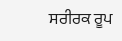ਸਰੀਰਕ ਰੂਪ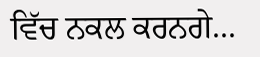ਵਿੱਚ ਨਕਲ ਕਰਨਗੇ...